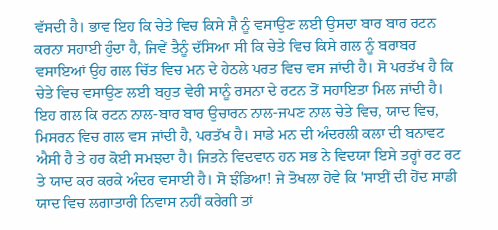ਵੱਸਦੀ ਹੈ। ਭਾਵ ਇਹ ਕਿ ਚੇਤੇ ਵਿਚ ਕਿਸੇ ਸ਼ੈ ਨੂੰ ਵਸਾਉਣ ਲਈ ਉਸਦਾ ਬਾਰ ਬਾਰ ਰਟਨ ਕਰਨਾ ਸਹਾਈ ਹੁੰਦਾ ਹੈ, ਜਿਵੇਂ ਤੈਨੂੰ ਦੱਸਿਆ ਸੀ ਕਿ ਚੇਤੇ ਵਿਚ ਕਿਸੇ ਗਲ ਨੂੰ ਬਰਾਬਰ ਵਸਾਇਆਂ ਉਹ ਗਲ ਚਿੱਤ ਵਿਚ ਮਨ ਦੇ ਹੇਠਲੇ ਪਰਤ ਵਿਚ ਵਸ ਜਾਂਦੀ ਹੈ। ਸੋ ਪਰਤੱਖ ਹੈ ਕਿ ਚੇਤੇ ਵਿਚ ਵਸਾਉਣ ਲਈ ਬਹੁਤ ਵੇਰੀ ਸਾਨੂੰ ਰਸਨਾ ਦੇ ਰਟਨ ਤੋਂ ਸਹਾਇਤਾ ਮਿਲ ਜਾਂਦੀ ਹੈ। ਇਹ ਗਲ ਕਿ ਰਟਨ ਨਾਲ-ਬਾਰ ਬਾਰ ਉਚਾਰਨ ਨਾਲ-ਜਪਣ ਨਾਲ ਚੇਤੇ ਵਿਚ, ਯਾਦ ਵਿਚ, ਮਿਸਰਨ ਵਿਚ ਗਲ ਵਸ ਜਾਂਦੀ ਹੈ, ਪਰਤੱਖ ਹੈ। ਸਾਡੇ ਮਨ ਦੀ ਅੰਦਰਲੀ ਕਲਾ ਦੀ ਬਨਾਵਟ ਐਸੀ ਹੈ ਤੇ ਹਰ ਕੋਈ ਸਮਝਦਾ ਹੈ। ਜਿਤਨੇ ਵਿਦਵਾਨ ਹਨ ਸਭ ਨੇ ਵਿਦਯਾ ਇਸੇ ਤਰ੍ਹਾਂ ਰਟ ਰਟ ਤੇ ਯਾਦ ਕਰ ਕਰਕੇ ਅੰਦਰ ਵਸਾਈ ਹੈ। ਸੋ ਝੰਡਿਆ! ਜੇ ਤੋਖਲਾ ਹੋਵੇ ਕਿ 'ਸਾਈਂ ਦੀ ਹੋਂਦ ਸਾਡੀ ਯਾਦ ਵਿਚ ਲਗਾਤਾਰੀ ਨਿਵਾਸ ਨਹੀਂ ਕਰੇਗੀ ਤਾਂ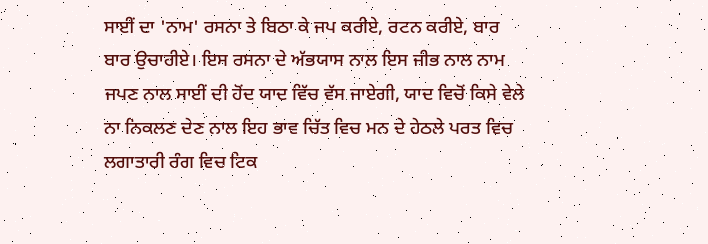ਸਾਈਂ ਦਾ 'ਨਾਮ' ਰਸਨਾ ਤੇ ਬਿਠਾ ਕੇ ਜਪ ਕਰੀਏ, ਰਟਨ ਕਰੀਏ, ਬਾਰ ਬਾਰ ਉਚਾਰੀਏ। ਇਸ ਰਸਨਾ ਦੇ ਅੱਭਯਾਸ ਨਾਲ ਇਸ ਜੀਭ ਨਾਲ ਨਾਮ ਜਪਣ ਨਾਲ ਸਾਈਂ ਦੀ ਹੋਂਦ ਯਾਦ ਵਿੱਚ ਵੱਸ ਜਾਏਗੀ, ਯਾਦ ਵਿਚੋਂ ਕਿਸੇ ਵੇਲੇ ਨਾ ਨਿਕਲਣ ਦੇਣ ਨਾਲ ਇਹ ਭਾਵ ਚਿੱਤ ਵਿਚ ਮਨ ਦੇ ਹੇਠਲੇ ਪਰਤ ਵਿਚ ਲਗਾਤਾਰੀ ਰੰਗ ਵਿਚ ਟਿਕ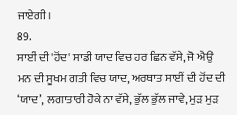ਜਾਏਗੀ।
89.
ਸਾਈਂ ਦੀ 'ਹੋਂਦ' ਸਾਡੀ ਯਾਦ ਵਿਚ ਹਰ ਛਿਨ ਵੱਸੇ, ਜੋ ਐਉਂ ਮਨ ਦੀ ਸੂਖਮ ਗਤੀ ਵਿਚ ਯਾਦ, ਅਰਥਾਤ ਸਾਈਂ ਦੀ ਹੋਂਦ ਦੀ ‘ਯਾਦ’, ਲਗਾਤਾਰੀ ਹੋਕੇ ਨਾ ਵੱਸੇ, ਭੁੱਲ ਭੁੱਲ ਜਾਵੇ, ਮੁੜ ਮੁੜ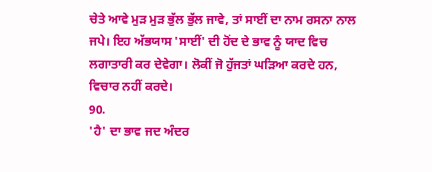ਚੇਤੇ ਆਵੇ ਮੁੜ ਮੁੜ ਭੁੱਲ ਭੁੱਲ ਜਾਵੇ, ਤਾਂ ਸਾਈਂ ਦਾ ਨਾਮ ਰਸਨਾ ਨਾਲ ਜਪੇ। ਇਹ ਅੱਭਯਾਸ 'ਸਾਈਂ' ਦੀ ਹੋਂਦ ਦੇ ਭਾਵ ਨੂੰ ਯਾਦ ਵਿਚ ਲਗਾਤਾਰੀ ਕਰ ਦੇਵੇਗਾ। ਲੋਕੀਂ ਜੋ ਹੁੱਜਤਾਂ ਘੜਿਆ ਕਰਦੇ ਹਨ, ਵਿਚਾਰ ਨਹੀਂ ਕਰਦੇ।
90.
'ਹੈ' ਦਾ ਭਾਵ ਜਦ ਅੰਦਰ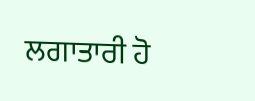ਲਗਾਤਾਰੀ ਹੋ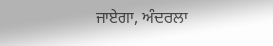ਜਾਏਗਾ, ਅੰਦਰਲਾ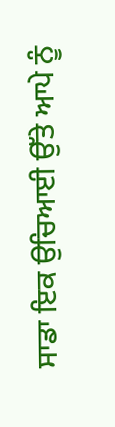ਸਾਡਾ ਇਕ ਉਚਿਆਈ ਉੱਤੇ ਆਪੇ ਨੂੰ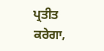ਪ੍ਰਤੀਤ ਕਰੇਗਾ,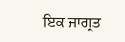ਇਕ ਜਾਗ੍ਰਤ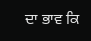ਦਾ ਭਾਵ ਕਿ